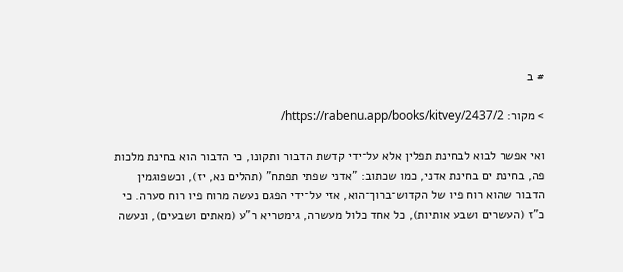# ב

> מקור: https://rabenu.app/books/kitvey/2437/2/

ואי אפשר לבוא לבחינת תפלין אלא על־ידי קדשת הדבור ותקונו, כי הדבור הוא בחינת מלכות פה, בחינת ים בחינת אדני, כמו שכתוב: "אדני שפתי תפתח" (תהלים נא, יז), וכשפוגמין הדבור שהוא רוח פיו של הקדוש־ברוך־הוא, אזי על־ידי הפגם נעשה מרוח פיו רוח סערה. כי כ"ז (העשרים ושבע אותיות), כל אחד כלול מעשרה, גימטריא ר"ע (מאתים ושבעים), ונעשה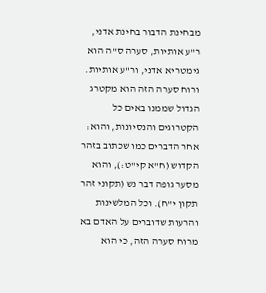מבחינת הדבור בחינת אדני, ר"ע אותיות, סערה ס"ה הוא גימטריא אדני, ור"ע אותיות. ורוח סערה הזה הוא מקטרג הגדול שממנו באים כל הקטרוגים והנסיונות, והוא: אחר הדברים כמו שכתוב בזהר הקדוש (ח"א קי"ט:), והוא מסער גופה דבר נש (תקוני זהר תקון י"ח). וכל המלשינות והרעות שדוברים על האדם בא מרוח סערה הזה, כי הוא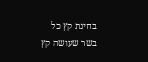בחינת קץ כל בשר שעושה קץ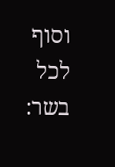וסוף לכל בשר: